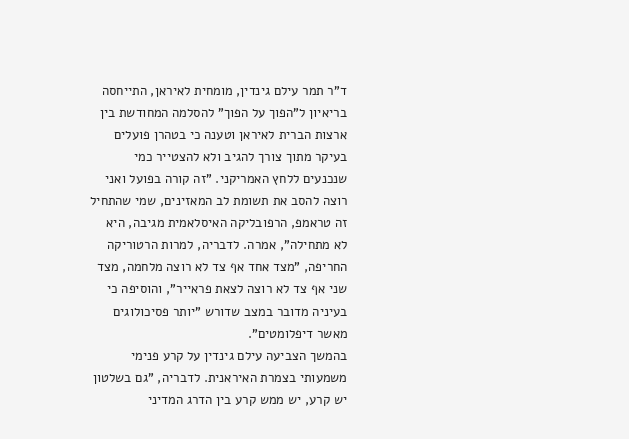ד"ר תמר עילם גינדין, מומחית לאיראן, התייחסה בריאיון ל"הפוך על הפוך" להסלמה המחודשת בין ארצות הברית לאיראן וטענה כי בטהרן פועלים בעיקר מתוך צורך להגיב ולא להצטייר כמי שנכנעים ללחץ האמריקני. "זה קורה בפועל ואני רוצה להסב את תשומת לב המאזינים, שמי שהתחיל זה טראמפ, הרפובליקה האיסלאמית מגיבה, היא לא מתחילה", אמרה. לדבריה, למרות הרטוריקה החריפה, "מצד אחד אף צד לא רוצה מלחמה, מצד שני אף צד לא רוצה לצאת פראייר", והוסיפה כי בעיניה מדובר במצב שדורש "יותר פסיכולוגים מאשר דיפלומטים".
בהמשך הצביעה עילם גינדין על קרע פנימי משמעותי בצמרת האיראנית. לדבריה, "גם בשלטון יש קרע, יש ממש קרע בין הדרג המדיני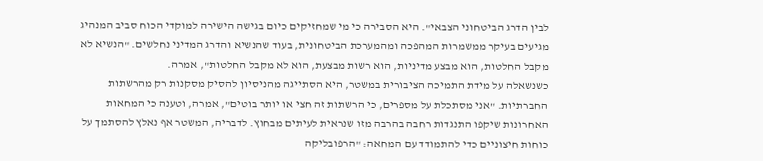לבין הדרג הביטחוני הצבאי". היא הסבירה כי מי שמחזיקים כיום בגישה הישירה למוקדי הכוח סביב המנהיג מגיעים בעיקר ממשמרות המהפכה ומהמערכת הביטחונית, בעוד שהנשיא והדרג המדיני נחלשים. "הנשיא לא מקבל החלטות, הוא מבצע מדיניות, הוא רשות מבצעת, הוא לא מקבל החלטות", אמרה.
כשנשאלה על מידת התמיכה הציבורית במשטר, היא הסתייגה מהניסיון להסיק מסקנות רק מהרשתות החברתיות. "אני מסתכלת על מספרים, כי הרשתות זה חצי או יותר בוטים", אמרה, וטענה כי המחאות האחרונות שיקפו התנגדות רחבה בהרבה מזו שנראית לעיתים מבחוץ. לדבריה, המשטר אף נאלץ להסתמך על כוחות חיצוניים כדי להתמודד עם המחאה: "הרפובליקה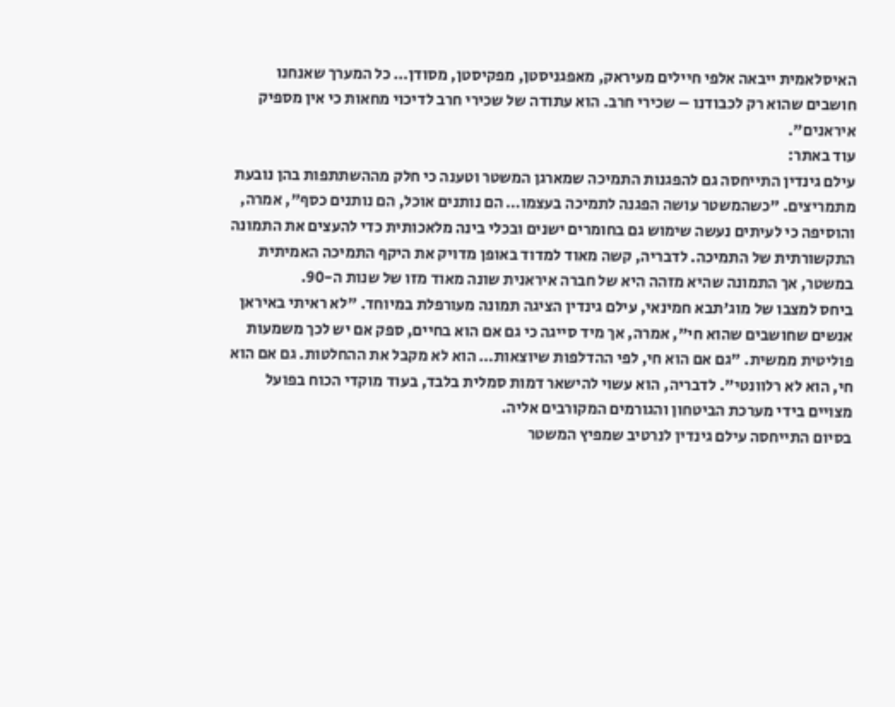האיסלאמית ייבאה אלפי חיילים מעיראק, מאפגניסטן, מפקיסטן, מסודן… כל המערך שאנחנו חושבים שהוא רק לכבודנו – שכירי חרב. הוא עתודה של שכירי חרב לדיכוי מחאות כי אין מספיק איראנים".
עוד באתר:
עילם גינדין התייחסה גם להפגנות התמיכה שמארגן המשטר וטענה כי חלק מההשתתפות בהן נובעת מתמריצים. "כשהמשטר עושה הפגנה לתמיכה בעצמו… הם נותנים אוכל, הם נותנים כסף", אמרה, והוסיפה כי לעיתים נעשה שימוש גם בחומרים ישנים ובכלי בינה מלאכותית כדי להעצים את התמונה התקשורתית של התמיכה. לדבריה, קשה מאוד למדוד באופן מדויק את היקף התמיכה האמיתית במשטר, אך התמונה שהיא מזהה היא של חברה איראנית שונה מאוד מזו של שנות ה-90.
ביחס למצבו של מוג'תבא חמינאי, עילם גינדין הציגה תמונה מעורפלת במיוחד. "לא ראיתי באיראן אנשים שחושבים שהוא חי", אמרה, אך מיד סייגה כי גם אם הוא בחיים, ספק אם יש לכך משמעות פוליטית ממשית. "גם אם הוא חי, לפי ההדלפות שיוצאות… הוא לא מקבל את ההחלטות. גם אם הוא חי, הוא לא רלוונטי". לדבריה, הוא עשוי להישאר דמות סמלית בלבד, בעוד מוקדי הכוח בפועל מצויים בידי מערכת הביטחון והגורמים המקורבים אליה.
בסיום התייחסה עילם גינדין לנרטיב שמפיץ המשטר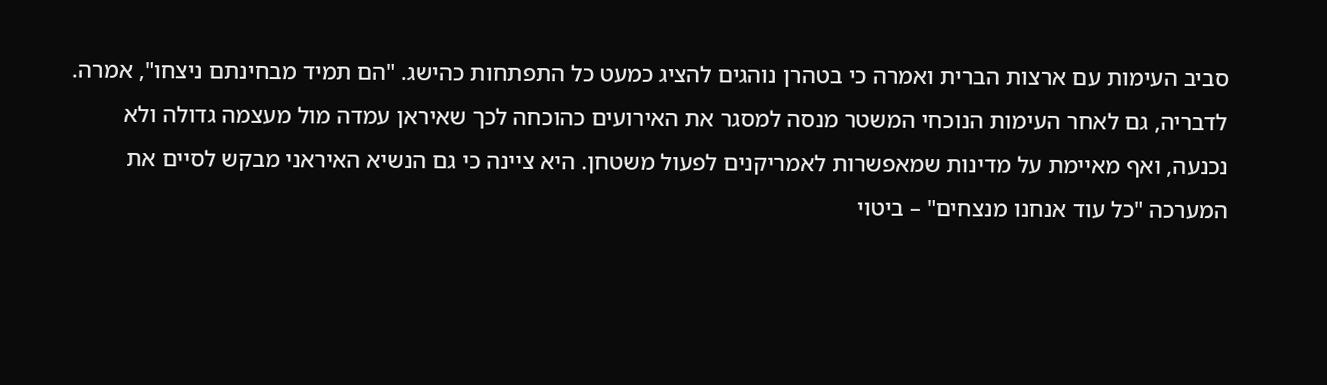סביב העימות עם ארצות הברית ואמרה כי בטהרן נוהגים להציג כמעט כל התפתחות כהישג. "הם תמיד מבחינתם ניצחו", אמרה. לדבריה, גם לאחר העימות הנוכחי המשטר מנסה למסגר את האירועים כהוכחה לכך שאיראן עמדה מול מעצמה גדולה ולא נכנעה, ואף מאיימת על מדינות שמאפשרות לאמריקנים לפעול משטחן. היא ציינה כי גם הנשיא האיראני מבקש לסיים את המערכה "כל עוד אנחנו מנצחים" – ביטוי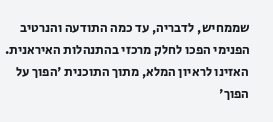שממחיש, לדבריה, עד כמה התודעה והנרטיב הפנימי הפכו לחלק מרכזי בהתנהלות האיראנית.
האזינו לראיון המלא, מתוך התוכנית 'הפוך על הפוך'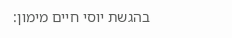בהגשת יוסי חיים מימון: